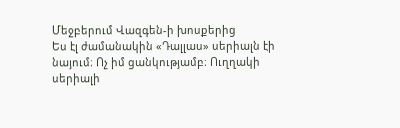Մեջբերում Վազգեն-ի խոսքերից
Ես էլ ժամանակին «Դալլաս» սերիալն էի նայում։ Ոչ իմ ցանկությամբ։ Ուղղակի սերիալի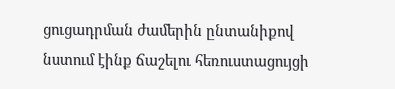ցուցադրման ժամերին ընտանիքով նստում էինք ճաշելու հեռուստացույցի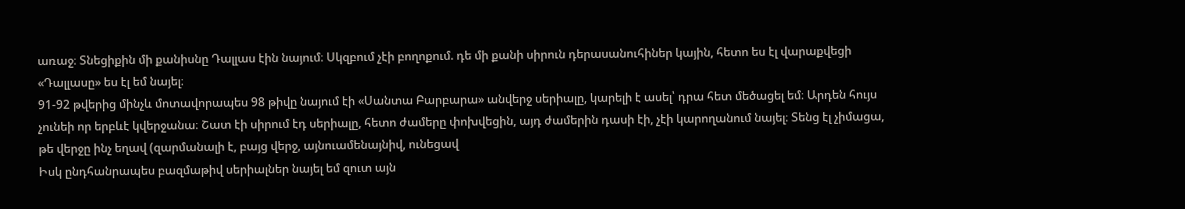առաջ։ Տնեցիքին մի քանիսնը Դալլաս էին նայում։ Սկզբում չէի բողոքում. դե մի քանի սիրուն դերասանուհիներ կային, հետո ես էլ վարաքվեցի
«Դալլասը» ես էլ եմ նայել։
91-92 թվերից մինչև մոտավորապես 98 թիվը նայում էի «Սանտա Բարբարա» անվերջ սերիալը, կարելի է ասել՝ դրա հետ մեծացել եմ։ Արդեն հույս չունեի որ երբևէ կվերջանա։ Շատ էի սիրում էդ սերիալը, հետո ժամերը փոխվեցին, այդ ժամերին դասի էի, չէի կարողանում նայել։ Տենց էլ չիմացա, թե վերջը ինչ եղավ (զարմանալի է, բայց վերջ, այնուամենայնիվ, ունեցավ
Իսկ ընդհանրապես բազմաթիվ սերիալներ նայել եմ զուտ այն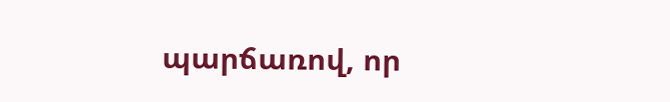պարճառով, որ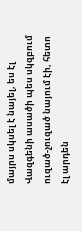մայրս սկսել է նայել, ես էլ Վազգենի ասածի պես սկզբում ուզած-չուզած նայում էի, հետո էլ արդեն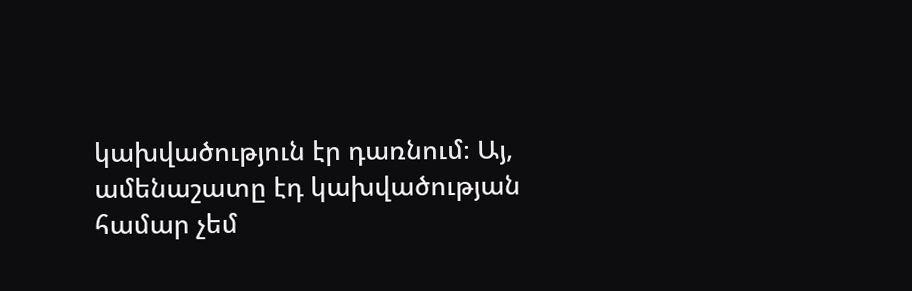կախվածություն էր դառնում։ Այ, ամենաշատը էդ կախվածության համար չեմ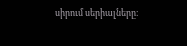սիրում սերիալները։